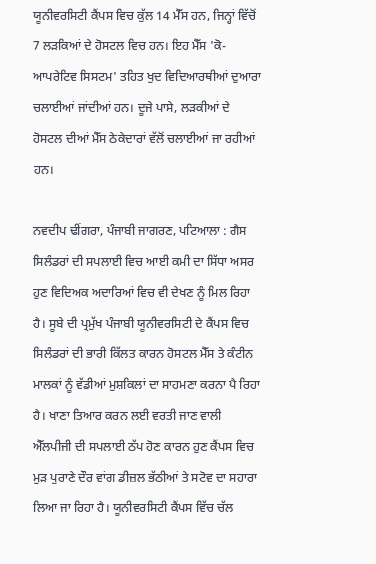ਯੂਨੀਵਰਸਿਟੀ ਕੈਂਪਸ ਵਿਚ ਕੁੱਲ 14 ਮੈੱਸ ਹਨ, ਜਿਨ੍ਹਾਂ ਵਿੱਚੋਂ 7 ਲੜਕਿਆਂ ਦੇ ਹੋਸਟਲ ਵਿਚ ਹਨ। ਇਹ ਮੈੱਸ 'ਕੋ-ਆਪਰੇਟਿਵ ਸਿਸਟਮ' ਤਹਿਤ ਖੁਦ ਵਿਦਿਆਰਥੀਆਂ ਦੁਆਰਾ ਚਲਾਈਆਂ ਜਾਂਦੀਆਂ ਹਨ। ਦੂਜੇ ਪਾਸੇ, ਲੜਕੀਆਂ ਦੇ ਹੋਸਟਲ ਦੀਆਂ ਮੈੱਸ ਠੇਕੇਦਾਰਾਂ ਵੱਲੋਂ ਚਲਾਈਆਂ ਜਾ ਰਹੀਆਂ ਹਨ।

ਨਵਦੀਪ ਢੀਂਗਰਾ, ਪੰਜਾਬੀ ਜਾਗਰਣ, ਪਟਿਆਲਾ : ਗੈਸ ਸਿਲੰਡਰਾਂ ਦੀ ਸਪਲਾਈ ਵਿਚ ਆਈ ਕਮੀ ਦਾ ਸਿੱਧਾ ਅਸਰ ਹੁਣ ਵਿਦਿਅਕ ਅਦਾਰਿਆਂ ਵਿਚ ਵੀ ਦੇਖਣ ਨੂੰ ਮਿਲ ਰਿਹਾ ਹੈ। ਸੂਬੇ ਦੀ ਪ੍ਰਮੁੱਖ ਪੰਜਾਬੀ ਯੂਨੀਵਰਸਿਟੀ ਦੇ ਕੈਂਪਸ ਵਿਚ ਸਿਲੰਡਰਾਂ ਦੀ ਭਾਰੀ ਕਿੱਲਤ ਕਾਰਨ ਹੋਸਟਲ ਮੈੱਸ ਤੇ ਕੰਟੀਨ ਮਾਲਕਾਂ ਨੂੰ ਵੱਡੀਆਂ ਮੁਸ਼ਕਿਲਾਂ ਦਾ ਸਾਹਮਣਾ ਕਰਨਾ ਪੈ ਰਿਹਾ ਹੈ। ਖਾਣਾ ਤਿਆਰ ਕਰਨ ਲਈ ਵਰਤੀ ਜਾਣ ਵਾਲੀ ਐੱਲਪੀਜੀ ਦੀ ਸਪਲਾਈ ਠੱਪ ਹੋਣ ਕਾਰਨ ਹੁਣ ਕੈਂਪਸ ਵਿਚ ਮੁੜ ਪੁਰਾਣੇ ਦੌਰ ਵਾਂਗ ਡੀਜ਼ਲ ਭੱਠੀਆਂ ਤੇ ਸਟੋਵ ਦਾ ਸਹਾਰਾ ਲਿਆ ਜਾ ਰਿਹਾ ਹੈ। ਯੂਨੀਵਰਸਿਟੀ ਕੈਂਪਸ ਵਿੱਚ ਚੱਲ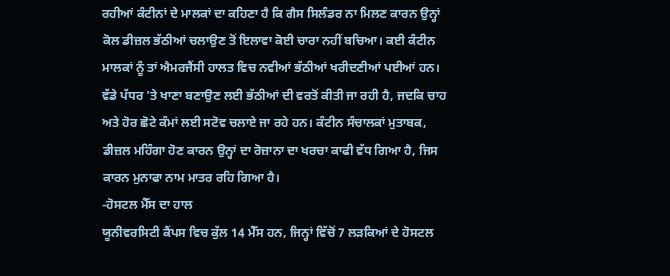ਰਹੀਆਂ ਕੰਟੀਨਾਂ ਦੇ ਮਾਲਕਾਂ ਦਾ ਕਹਿਣਾ ਹੈ ਕਿ ਗੈਸ ਸਿਲੰਡਰ ਨਾ ਮਿਲਣ ਕਾਰਨ ਉਨ੍ਹਾਂ ਕੋਲ ਡੀਜ਼ਲ ਭੱਠੀਆਂ ਚਲਾਉਣ ਤੋਂ ਇਲਾਵਾ ਕੋਈ ਚਾਰਾ ਨਹੀਂ ਬਚਿਆ। ਕਈ ਕੰਟੀਨ ਮਾਲਕਾਂ ਨੂੰ ਤਾਂ ਐਮਰਜੈਂਸੀ ਹਾਲਤ ਵਿਚ ਨਵੀਆਂ ਭੱਠੀਆਂ ਖਰੀਦਣੀਆਂ ਪਈਆਂ ਹਨ। ਵੱਡੇ ਪੱਧਰ 'ਤੇ ਖਾਣਾ ਬਣਾਉਣ ਲਈ ਭੱਠੀਆਂ ਦੀ ਵਰਤੋਂ ਕੀਤੀ ਜਾ ਰਹੀ ਹੈ, ਜਦਕਿ ਚਾਹ ਅਤੇ ਹੋਰ ਛੋਟੇ ਕੰਮਾਂ ਲਈ ਸਟੋਵ ਚਲਾਏ ਜਾ ਰਹੇ ਹਨ। ਕੰਟੀਨ ਸੰਚਾਲਕਾਂ ਮੁਤਾਬਕ, ਡੀਜ਼ਲ ਮਹਿੰਗਾ ਹੋਣ ਕਾਰਨ ਉਨ੍ਹਾਂ ਦਾ ਰੋਜ਼ਾਨਾ ਦਾ ਖਰਚਾ ਕਾਫੀ ਵੱਧ ਗਿਆ ਹੈ, ਜਿਸ ਕਾਰਨ ਮੁਨਾਫਾ ਨਾਮ ਮਾਤਰ ਰਹਿ ਗਿਆ ਹੈ।
-ਹੋਸਟਲ ਮੈੱਸ ਦਾ ਹਾਲ
ਯੂਨੀਵਰਸਿਟੀ ਕੈਂਪਸ ਵਿਚ ਕੁੱਲ 14 ਮੈੱਸ ਹਨ, ਜਿਨ੍ਹਾਂ ਵਿੱਚੋਂ 7 ਲੜਕਿਆਂ ਦੇ ਹੋਸਟਲ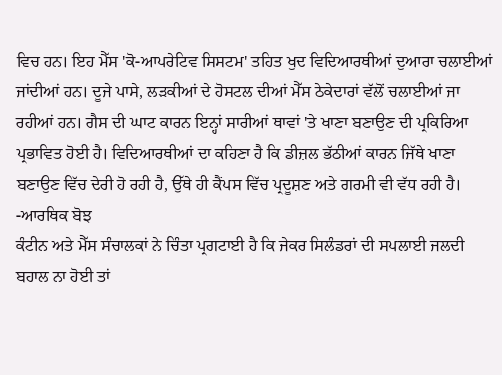ਵਿਚ ਹਨ। ਇਹ ਮੈੱਸ 'ਕੋ-ਆਪਰੇਟਿਵ ਸਿਸਟਮ' ਤਹਿਤ ਖੁਦ ਵਿਦਿਆਰਥੀਆਂ ਦੁਆਰਾ ਚਲਾਈਆਂ ਜਾਂਦੀਆਂ ਹਨ। ਦੂਜੇ ਪਾਸੇ, ਲੜਕੀਆਂ ਦੇ ਹੋਸਟਲ ਦੀਆਂ ਮੈੱਸ ਠੇਕੇਦਾਰਾਂ ਵੱਲੋਂ ਚਲਾਈਆਂ ਜਾ ਰਹੀਆਂ ਹਨ। ਗੈਸ ਦੀ ਘਾਟ ਕਾਰਨ ਇਨ੍ਹਾਂ ਸਾਰੀਆਂ ਥਾਵਾਂ 'ਤੇ ਖਾਣਾ ਬਣਾਉਣ ਦੀ ਪ੍ਰਕਿਰਿਆ ਪ੍ਰਭਾਵਿਤ ਹੋਈ ਹੈ। ਵਿਦਿਆਰਥੀਆਂ ਦਾ ਕਹਿਣਾ ਹੈ ਕਿ ਡੀਜ਼ਲ ਭੱਠੀਆਂ ਕਾਰਨ ਜਿੱਥੇ ਖਾਣਾ ਬਣਾਉਣ ਵਿੱਚ ਦੇਰੀ ਹੋ ਰਹੀ ਹੈ, ਉੱਥੇ ਹੀ ਕੈਂਪਸ ਵਿੱਚ ਪ੍ਰਦੂਸ਼ਣ ਅਤੇ ਗਰਮੀ ਵੀ ਵੱਧ ਰਹੀ ਹੈ।
-ਆਰਥਿਕ ਬੋਝ
ਕੰਟੀਨ ਅਤੇ ਮੈੱਸ ਸੰਚਾਲਕਾਂ ਨੇ ਚਿੰਤਾ ਪ੍ਰਗਟਾਈ ਹੈ ਕਿ ਜੇਕਰ ਸਿਲੰਡਰਾਂ ਦੀ ਸਪਲਾਈ ਜਲਦੀ ਬਹਾਲ ਨਾ ਹੋਈ ਤਾਂ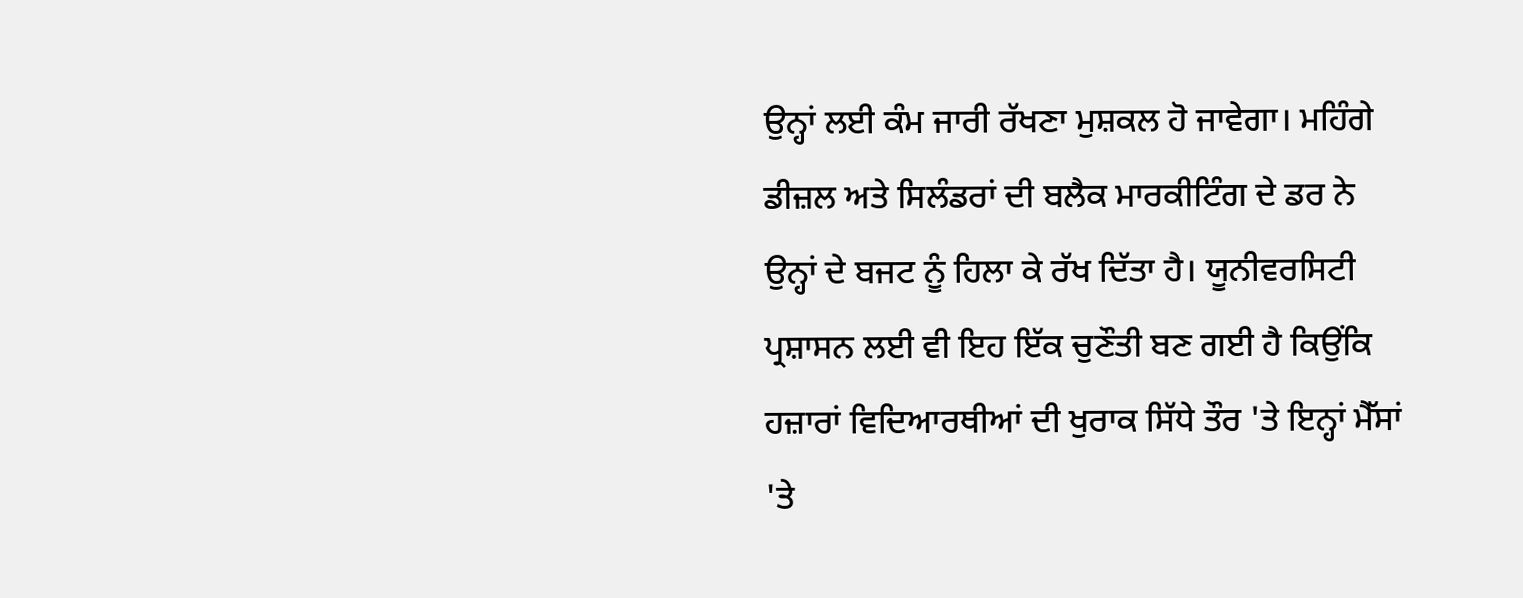ਉਨ੍ਹਾਂ ਲਈ ਕੰਮ ਜਾਰੀ ਰੱਖਣਾ ਮੁਸ਼ਕਲ ਹੋ ਜਾਵੇਗਾ। ਮਹਿੰਗੇ ਡੀਜ਼ਲ ਅਤੇ ਸਿਲੰਡਰਾਂ ਦੀ ਬਲੈਕ ਮਾਰਕੀਟਿੰਗ ਦੇ ਡਰ ਨੇ ਉਨ੍ਹਾਂ ਦੇ ਬਜਟ ਨੂੰ ਹਿਲਾ ਕੇ ਰੱਖ ਦਿੱਤਾ ਹੈ। ਯੂਨੀਵਰਸਿਟੀ ਪ੍ਰਸ਼ਾਸਨ ਲਈ ਵੀ ਇਹ ਇੱਕ ਚੁਣੌਤੀ ਬਣ ਗਈ ਹੈ ਕਿਉਂਕਿ ਹਜ਼ਾਰਾਂ ਵਿਦਿਆਰਥੀਆਂ ਦੀ ਖੁਰਾਕ ਸਿੱਧੇ ਤੌਰ 'ਤੇ ਇਨ੍ਹਾਂ ਮੈੱਸਾਂ 'ਤੇ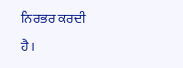ਨਿਰਭਰ ਕਰਦੀ ਹੈ।